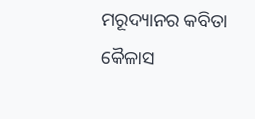ମରୂଦ୍ୟାନର କବିତା
କୈଳାସ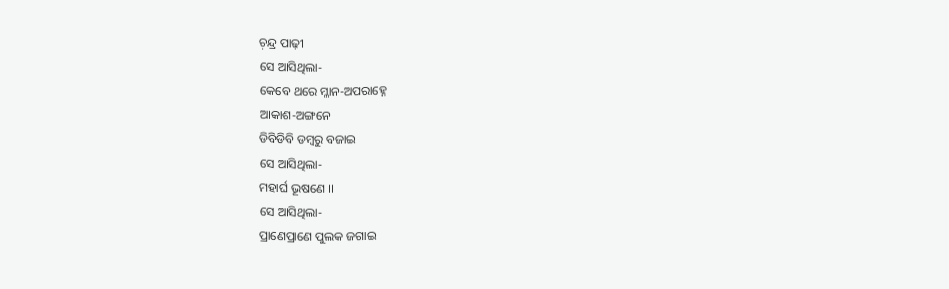ଚ଼ନ୍ଦ୍ର ପାଢ଼ୀ
ସେ ଆସିଥିଲା-
କେବେ ଥରେ ମ୍ଳାନ-ଅପରାହ୍ନେ
ଆକାଶ-ଅଙ୍ଗନେ
ଡିବିଡିବି ଡମ୍ବରୁ ବଜାଇ
ସେ ଆସିଥିଲା-
ମହାର୍ଘ ଭୂଷଣେ ।।
ସେ ଆସିଥିଲା-
ପ୍ରାଣେପ୍ରାଣେ ପୁଲକ ଜଗାଇ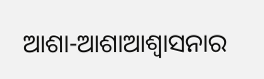ଆଶା-ଆଶାଆଶ୍ବାସନାର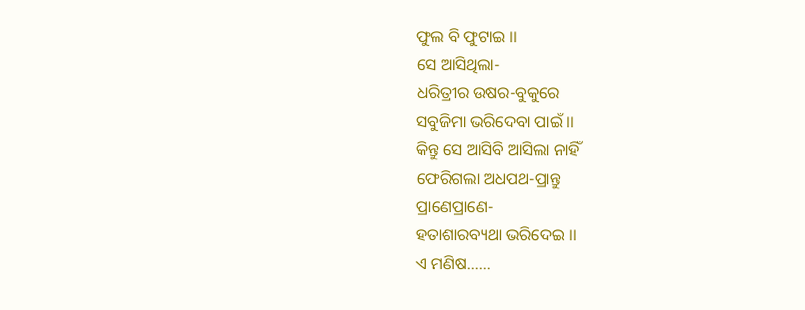ଫୁଲ ବି ଫୁଟାଇ ।।
ସେ ଆସିଥିଲା-
ଧରିତ୍ରୀର ଉଷର-ବୁକୁରେ
ସବୁଜିମା ଭରିଦେବା ପାଇଁ ।।
କିନ୍ତୁ ସେ ଆସିବି ଆସିଲା ନାହିଁ
ଫେରିଗଲା ଅଧପଥ-ପ୍ରାନ୍ତୁ
ପ୍ରାଣେପ୍ରାଣେ-
ହତାଶାରବ୍ୟଥା ଭରିଦେଇ ।।
ଏ ମଣିଷ……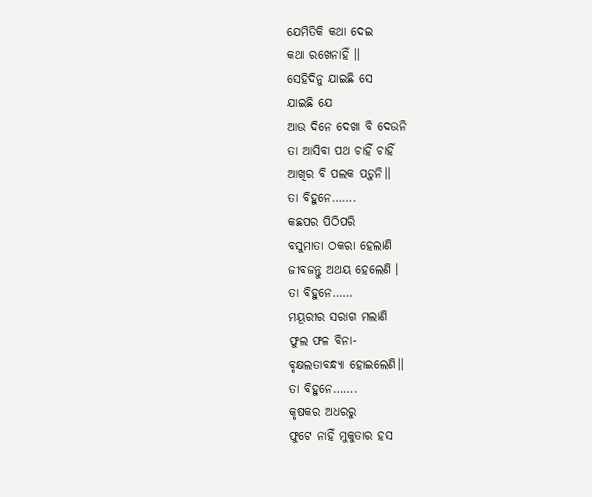ଯେମିତିକି କଥା ଦେଇ
କଥା ରଖେନାହିଁ ।।
ସେହିଦିନୁ ଯାଇଛି ସେ
ଯାଇଛି ଯେ
ଆଉ ଦିନେ ଦେଖା ବି ଦେଉନି
ତା ଆସିବା ପଥ ଚାହିଁ ଚାହିଁ
ଆଖିର ବି ପଲକ ପଡ଼ୁନି।।
ତା ବିହୁନେ…….
କଛପର ପିଠିପରି
ବସୁମାତା ଠକରା ହେଲାଣି
ଜୀବଜନ୍ତୁ ଅଥୟ ହେଲେଣି ।
ତା ବିହୁନେ……
ମୟୂରୀର ସରାଗ ମଲାଣି
ଫୁଲ ଫଳ ବିନା-
ବୃକ୍ଷଲତାବନ୍ଧ୍ୟା ହୋଇଲେଣି।।
ତା ବିହୁନେ…….
କୃଷକର ଅଧରରୁ
ଫୁଟେ ନାହିଁ ମୁକୁତାର ହସ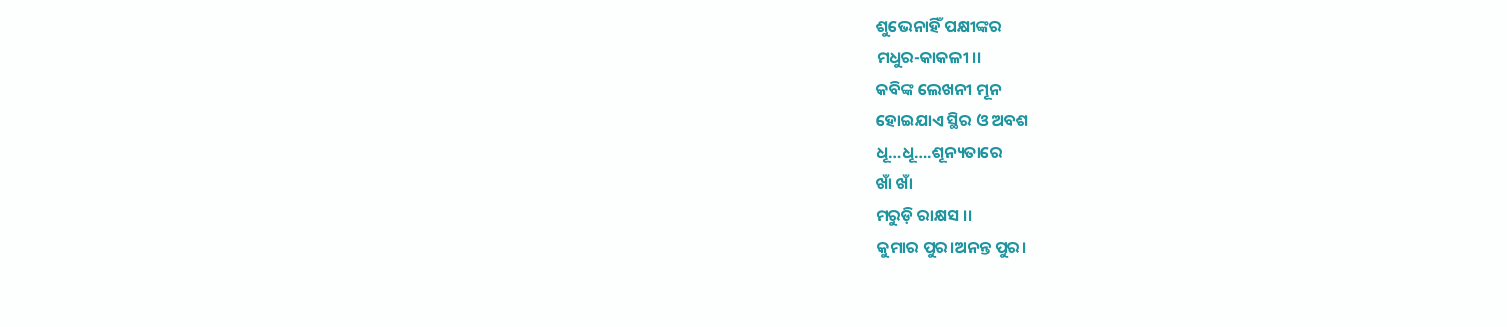ଶୁଭେନାହିଁ ପକ୍ଷୀଙ୍କର
ମଧୁର-କାକଳୀ ।।
କବିଙ୍କ ଲେଖନୀ ମୂନ
ହୋଇଯାଏ ସ୍ଥିର ଓ ଅବଶ
ଧୂ…ଧୂ….ଶୂନ୍ୟତାରେ
ଖାଁ ଖାଁ
ମରୁଡ଼ି ରାକ୍ଷସ ।।
କୁମାର ପୁର।ଅନନ୍ତ ପୁର।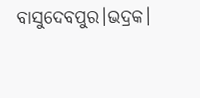ବାସୁଦେବପୁର।ଭଦ୍ରକ।